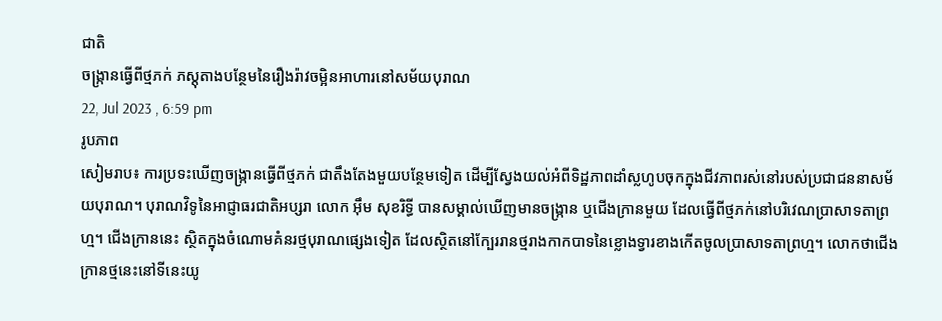ជាតិ
ចង្រ្កានធ្វើពីថ្មភក់ ភស្ដុតាងបន្ថែមនៃរឿងរ៉ាវចម្អិនអាហារនៅសម័យបុរាណ
22, Jul 2023 , 6:59 pm
រូបភាព
សៀមរាប៖ ការប្រទះឃើញចង្រ្កានធ្វើពីថ្មភក់ ជាតឹងតែងមួយបន្ថែមទៀត ដើម្បីស្វែងយល់អំពីទិដ្ឋភាពដាំស្លហូបចុកក្នុងជីវភាពរស់នៅរបស់ប្រជាជននាសម័យបុរាណ។ បុរាណវិទូនៃអាជ្ញាធរជាតិអប្សរា លោក អ៊ឹម សុខរិទ្ធី បានសម្គាល់ឃើញមានចង្រ្កាន ឬជើងក្រានមួយ ដែលធ្វើពីថ្មភក់នៅបរិវេណប្រាសាទតាព្រហ្ម។ ជើងក្រាននេះ ស្ថិតក្នុងចំណោមគំនរថ្មបុរាណផ្សេងទៀត ដែលស្ថិតនៅក្បែររានថ្មរាងកាកបាទនៃខ្លោងទ្វារខាងកើតចូលប្រាសាទតាព្រហ្ម។ លោកថាជើងក្រានថ្មនេះនៅទីនេះយូ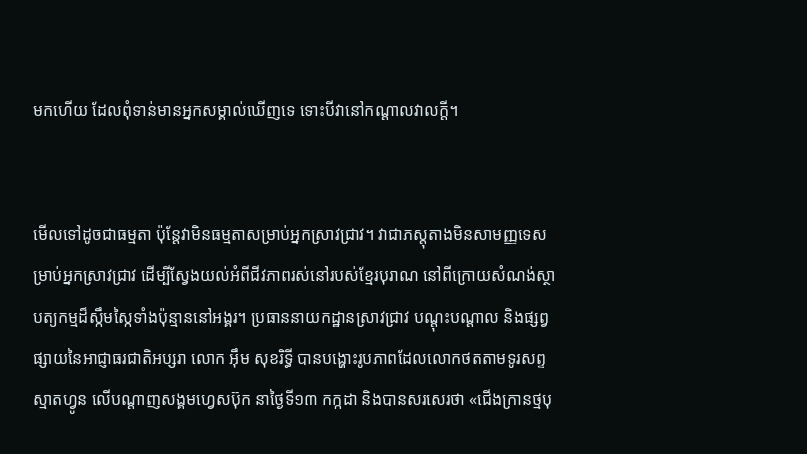មកហើយ ដែលពុំទាន់មានអ្នកសម្គាល់ឃើញទេ ទោះបីវានៅកណ្ដាលវាលក្ដី។


មើលទៅដូចជាធម្មតា ប៉ុន្តែវាមិនធម្មតាសម្រាប់អ្នកស្រាវជ្រាវ។ វាជាភស្តុតាងមិនសាមញ្ញទេសម្រាប់អ្នកស្រាវជ្រាវ ដើម្បីស្វែងយល់អំពីជីវភាពរស់នៅរបស់ខ្មែរបុរាណ នៅពីក្រោយសំណង់ស្ថាបត្យកម្មដ៏ស្កឹមស្កៃទាំងប៉ុន្មាននៅអង្គរ។ ប្រធាននាយកដ្ឋានស្រាវជ្រាវ បណ្ដុះបណ្ដាល និងផ្សព្វផ្សាយនៃអាជ្ញាធរជាតិអប្សរា លោក អ៊ឹម សុខរិទ្ធី បានបង្ហោះរូបភាពដែលលោកថតតាមទូរសព្ទស្មាតហ្វូន លើបណ្ដាញសង្គមហ្វេសប៊ុក នាថ្ងៃទី១៣ កក្កដា និងបានសរសេរថា «ជើងក្រានថ្មបុ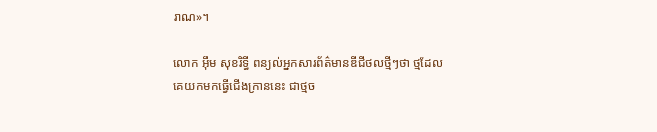រាណ»។

លោក អ៊ឹម សុខរិទ្ធី ពន្យល់អ្នកសារព័ត៌មានឌីជីថលថ្មីៗថា ថ្មដែលគេយកមកធ្វើជើងក្រាននេះ ជាថ្មច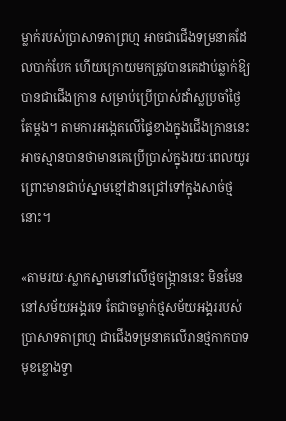ម្លាក់របស់ប្រាសាទតាព្រហ្ម អាចជាជើងទម្រនាគដែលបាក់បែក ហើយក្រោយមកត្រូវបានគេដាប់ឆ្លាក់ឱ្យបានជាជើងក្រាន សម្រាប់ប្រើប្រាស់ដាំស្លប្រចាំថ្ងៃតែម្ដង។ តាមការអង្កេតលើផ្ទៃខាងក្នុងជើងក្រាននេះ អាចស្មានបានថាមានគេប្រើប្រាស់ក្នុងរយៈពេលយូរ ព្រោះមានជាប់ស្នាមខ្មៅដានជ្រៅទៅក្នុងសាច់ថ្មនោះ។

«តាមរយៈស្លាកស្នាមនៅលើថ្មចង្រ្កាននេះ មិនមែននៅសម័យអង្គរទេ តែជាចម្លាក់ថ្មសម័យអង្គររបស់ប្រាសាទតាព្រហ្ម ជាជើងទម្រនាគលើរានថ្មកាកបាទមុខខ្លោងទ្វា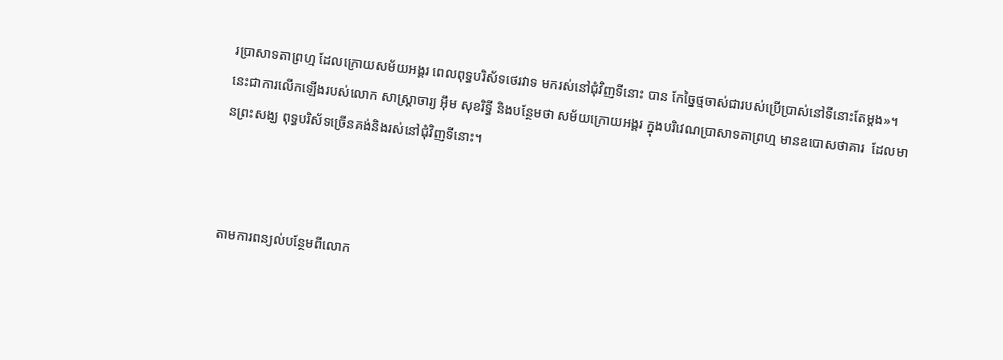រប្រាសាទតាព្រហ្ម ដែលក្រោយសម័យអង្គរ ពេលពុទ្ធបរិស័ទថេរវាទ មករស់នៅជុំវិញទីនោះ បាន កែច្នៃថ្មចាស់ជារបស់ប្រើប្រាស់នៅទីនោះតែម្ដង»។ នេះជាការលើកឡើងរបស់លោក សាស្រ្ដាចារ្យ អ៊ឹម សុខរិទ្ធី និងបន្ថែមថា សម័យក្រោយអង្គរ ក្នុងបរិវេណប្រាសាទតាព្រហ្ម មានឧបោសថាគារ  ដែលមានព្រះសង្ឃ ពុទ្ធបរិស័ទច្រើនគង់និងរស់នៅជុំវិញទីនោះ។



តាមការពន្យល់បន្ថែមពីលោក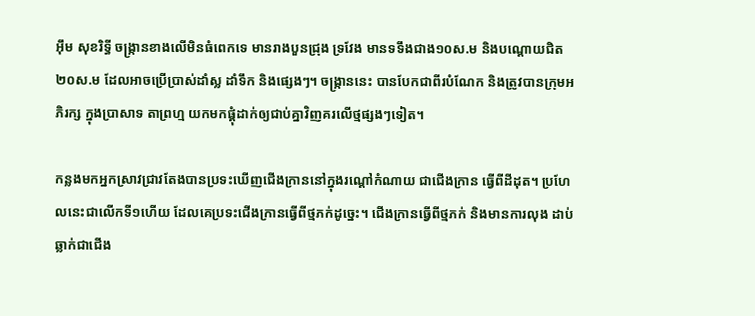អ៊ឹម សុខរិទ្ធី ចង្រ្កានខាងលើមិនធំពេកទេ មានរាងបួនជ្រុង ទ្រវែង មានទទឹងជាង១០ស.ម និងបណ្ដោយជិត២០ស.ម ដែលអាចប្រើប្រាស់ដាំស្ល ដាំទឹក និងផ្សេងៗ។ ចង្រ្កាននេះ បានបែកជាពីរបំណែក និងត្រូវបានក្រុមអភិរក្ស ក្នុងប្រាសាទ តាព្រហ្ម យកមកផ្គុំដាក់ឲ្យជាប់គ្នាវិញគរលើថ្មផ្សងៗទៀត។

កន្លងមកអ្នកស្រាវជ្រាវតែងបានប្រទះឃើញជើងក្រាននៅក្នុងរណ្ដៅកំណាយ ជាជើងក្រាន ធ្វើពីដីដុត។ ប្រហែលនេះជាលើកទី១ហើយ ដែលគេប្រទះជើងក្រានធ្វើពីថ្មភក់ដូច្នេះ។ ជើងក្រានធ្វើពីថ្មភក់ និងមានការលុង ដាប់ឆ្លាក់ជាជើង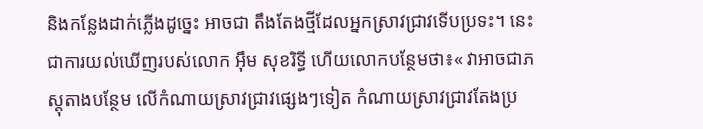និងកន្លែងដាក់ភ្លើងដូច្នេះ អាចជា តឹងតែងថ្មីដែលអ្នកស្រាវជ្រាវទើបប្រទះ។ នេះជាការយល់ឃើញរបស់លោក អ៊ឹម សុខរិទ្ធី ហើយលោកបន្ថែមថា៖« វាអាចជាភស្ដុតាងបន្ថែម លើកំណាយស្រាវជ្រាវផ្សេងៗទៀត កំណាយស្រាវជ្រាវតែងប្រ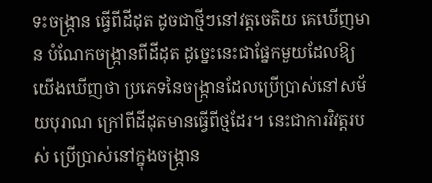ទះចង្រ្កាន ធ្វើពីដីដុត ដូចជាថ្មីៗនៅវត្តចេតិយ គេឃើញមាន បំណែកចង្រ្កានពីដីដុត ដូច្នេះនេះជាផ្នែកមួយដែលឱ្យយើងឃើញថា ប្រភេទនៃចង្រ្កានដែលប្រើប្រាស់នៅសម័យបុរាណ ក្រៅពីដីដុតមានធ្វើពីថ្មដែរ។ នេះជាការវិវត្តរបស់ ប្រើប្រាស់នៅក្នុងចង្រ្កាន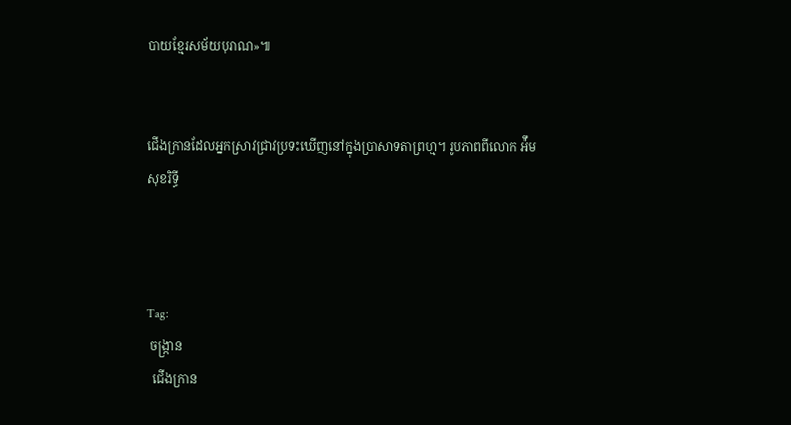បាយខ្មែរសម័យបុរាណ»៕


ជើងក្រានដែលអ្នកស្រាវជ្រាវប្រទះឃើញនៅក្នុងប្រាសាទតាព្រហ្ម។ រូបភាពពីលោក អ៉ឹម សុខរិទ្ធី



Tag:
 ចង្រ្កាន
  ជើងក្រាន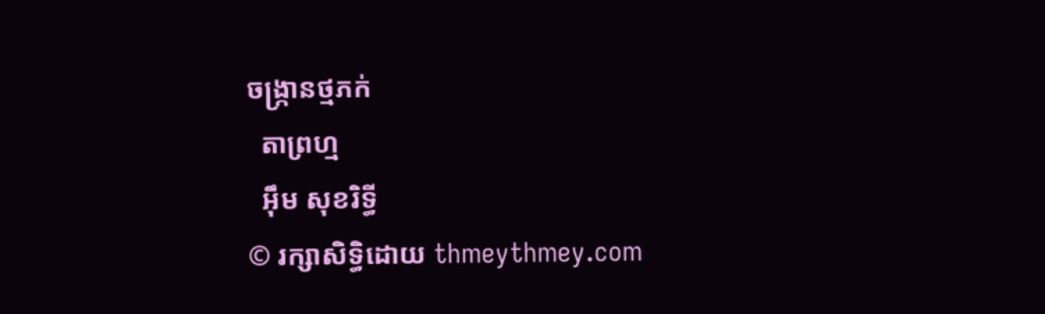ចង្រ្កានថ្មភក់
  តាព្រហ្ម
  អ៊ឹម សុខរិទ្ធី
© រក្សាសិទ្ធិដោយ thmeythmey.com